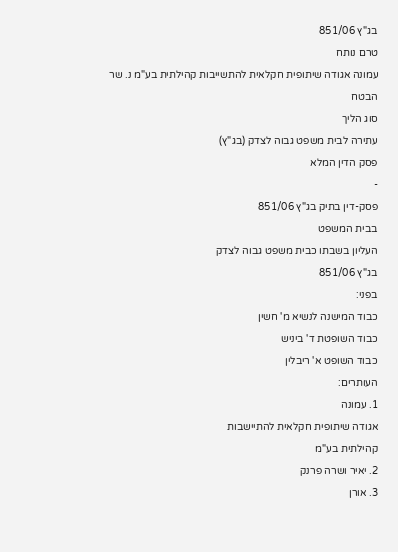בג"ץ 851/06
טרם נותח
עמונה אגודה שיתופית חקלאית להתשייבות קהילתית בע"מ נ. שר הבטח
סוג הליך
עתירה לבית משפט גבוה לצדק (בג"ץ)
פסק הדין המלא
-
פסק-דין בתיק בג"ץ 851/06
בבית המשפט
העליון בשבתו כבית משפט גבוה לצדק
בג"ץ 851/06
בפני:
כבוד המישנה לנשיא מ' חשין
כבוד השופטת ד' ביניש
כבוד השופט א' ריבלין
העותרים:
1. עמונה
אגודה שיתופית חקלאית להתיישבות
קהילתית בע"מ
2. יאיר ושרה פרנק
3. אורן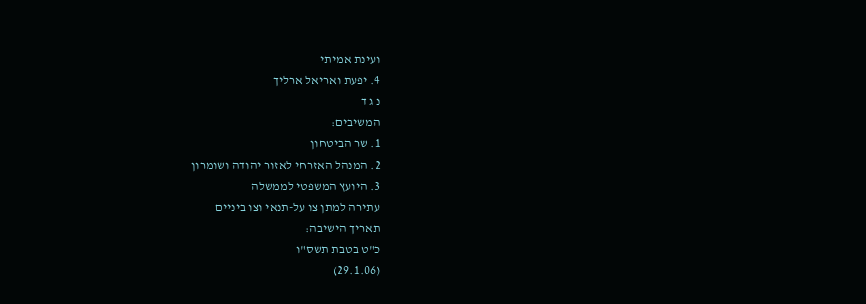ועינת אמיתי
4. יפעת ואריאל ארליך
נ ג ד
המשיבים:
1. שר הביטחון
2. המנהל האזרחי לאזור יהודה ושומרון
3. היועץ המשפטי לממשלה
עתירה למתן צו על-תנאי וצו ביניים
תאריך הישיבה:
כ"ט בטבת תשס"ו
(29.1.06)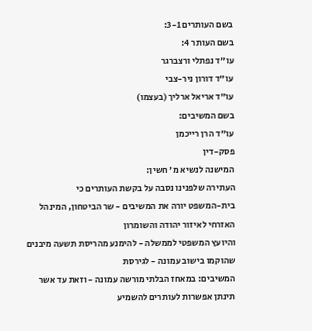בשם העותרים 3-1:
בשם העותר 4:
עו"ד נפתלי ורצברגר
עו"ד דורון ניר-צבי
עו"ד אריאל ארליך (בעצמו)
בשם המשיבים:
עו"ד הרן רייכמן
פסק-דין
המישנה לנשיא מ' חשין:
העתירה שלפנינו נסבה על בקשת העותרים כי
בית-המשפט יורה את המשיבים - שר הביטחון, המינהל האזרחי לאיזור יהודה והשומרון
והיועץ המשפטי לממשלה - להימנע מהריסת תשעה מיבנים שהוקמו בישוב עמונה - לגירסת
המשיבים: במאחז הבלתי מורשה עמונה - וזאת עד אשר תינתן אפשרות לעותרים להשמיע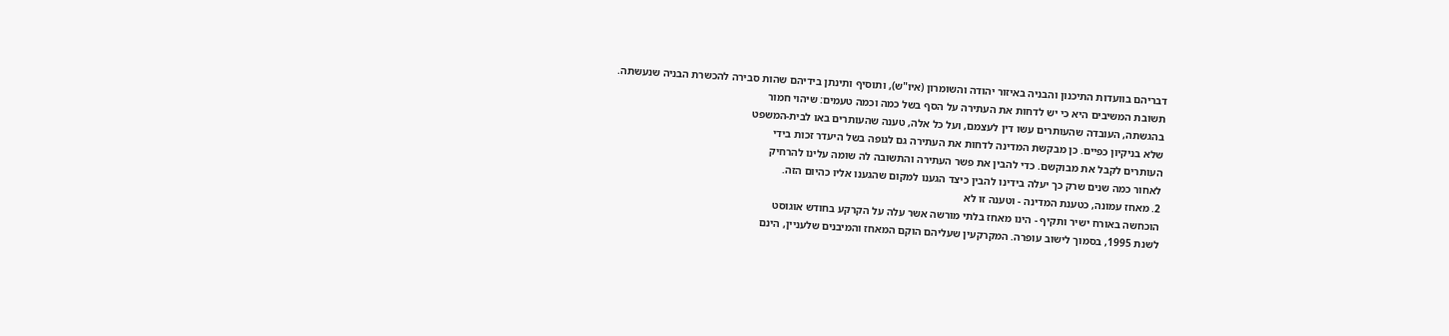דבריהם בוועדות התיכנון והבניה באיזור יהודה והשומרון (איו"ש), ותוסיף ותינתן בידיהם שהות סבירה להכשרת הבניה שנעשתה.
תשובת המשיבים היא כי יש לדחות את העתירה על הסף בשל כמה וכמה טעמים: שיהוי חמור
בהגשתה, העובדה שהעותרים עשו דין לעצמם, ועל כל אלה, טענה שהעותרים באו לבית-המשפט
שלא בניקיון כפיים. כן מבקשת המדינה לדחות את העתירה גם לגופה בשל היעדר זכות בידי
העותרים לקבל את מבוקשם. כדי להבין את פשר העתירה והתשובה לה שומה עלינו להרחיק
לאחור כמה שנים שרק כך יעלה בידינו להבין כיצד הגענו למקום שהגענו אליו כהיום הזה.
2. מאחז עמונה, כטענת המדינה - וטענה זו לא
הוכחשה באורח ישיר ותקיף - הינו מאחז בלתי מורשה אשר עלה על הקרקע בחודש אוגוסט
לשנת 1995, בסמוך לישוב עופרה. המקרקעין שעליהם הוקם המאחז והמיבנים שלעניין, הינם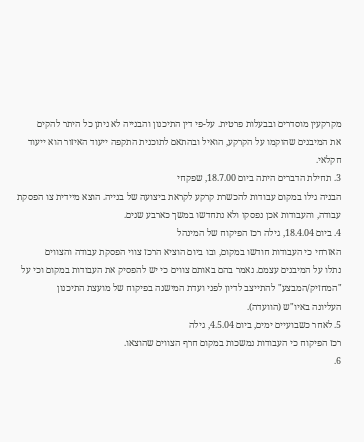מקרקעין מוסדרים ובבעלות פרטית. על-פי דין התיכנון והבנייה לא ניתן כל היתר להקים
את המיבנים שהוקמו על הקרקע, הואיל ובהתאם לתוכנית התקפה ייעוד האיזור הוא ייעוד
חקלאי.
3. תחילת הדברים היתה ביום 18.7.00, שפקחי
הבניה גילו במקום עבודות להכשרת קרקע לקראת ביצועה של בנייה. הוצא מיידית צו הפסקת
עבודה, והעבודות אכן נפסקו ולא נתחדשו במשך כארבע שנים.
4. ביום 18.4.04, גילה רכז הפיקוח של המינהל
האזרחי כי העבודות חודשו במקום, ובו ביום הוציא הרכז צווי הפסקת עבודה והצווים
נתלו על המיבנים עצמם. נאמר בהם באותם צווים כי יש להפסיק את העבודות במקום וכי על
"המחזיק/המבצע" להתייצב לדיון לפני ועדת המישנה בפיקוח של מועצת התיכנון
העליונה באיו"ש (הוועדה).
5. לאחר כשבועיים ימים, ביום 4.5.04, גילה
רכז הפיקוח כי העבודות נמשכות במקום חרף הצווים שהוצאו.
6.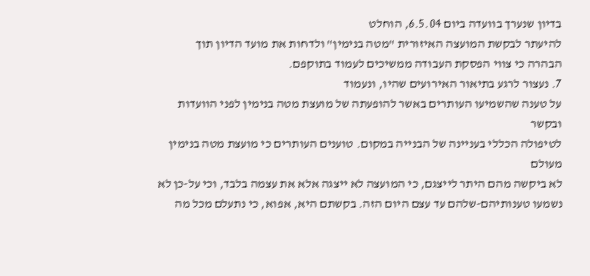בדיון שנערך בוועדה ביום 6.5.04, הוחלט
להיעתר לבקשת המועצה האיזורית "מטה בנימין" ולדחות את מועד הדיון תוך
הבהרה כי צווי הפסקת העבודה ממשיכים לעמוד בתוקפם.
7. נעצור לרגע בתיאור האירועים שהיו, ונעמוד
על טענה שהשמיעו העותרים באשר להופעתה של מועצת מטה בנימין לפני הוועדות ובקשר
לטיפולה הכללי בעניינה של הבנייה במקום. טוענים העותרים כי מועצת מטה בנימין מעולם
לא ביקשה מהם היתר לייצגם, כי המועצה לא ייצגה אלא את עצמה בלבד, וכי על-כן לא
נשמעו טענותיהם-שלהם עד עצם היום הזה. בקשתם היא, אפוא, כי נתעלם מכל מה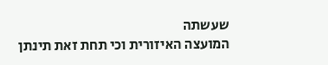שעשתה
המועצה האיזורית וכי תחת זאת תינתן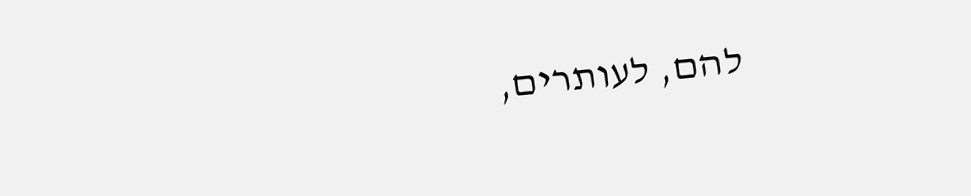להם, לעותרים,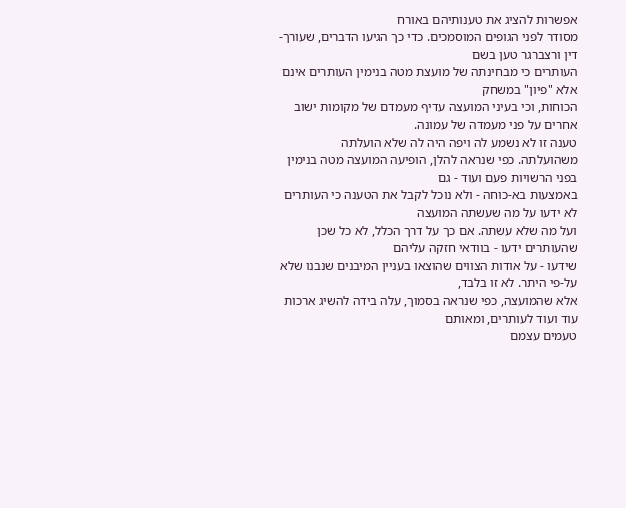אפשרות להציג את טענותיהם באורח
מסודר לפני הגופים המוסמכים. כדי כך הגיעו הדברים, שעורך-דין ורצברגר טען בשם
העותרים כי מבחינתה של מועצת מטה בנימין העותרים אינם אלא "פיון" במשחק
הכוחות, וכי בעיני המועצה עדיף מעמדם של מקומות ישוב אחרים על פני מעמדה של עמונה.
טענה זו לא נשמע לה ויפה היה לה שלא הועלתה
משהועלתה. כפי שנראה להלן, הופיעה המועצה מטה בנימין בפני הרשויות פעם ועוד - גם
באמצעות בא-כוחה - ולא נוכל לקבל את הטענה כי העותרים לא ידעו על מה שעשתה המועצה
ועל מה שלא עשתה. אם כך על דרך הכלל, לא כל שכן שהעותרים ידעו - בוודאי חזקה עליהם
שידעו - על אודות הצווים שהוצאו בעניין המיבנים שנבנו שלא על-פי היתר. לא זו בלבד,
אלא שהמועצה, כפי שנראה בסמוך, עלה בידה להשיג ארכות עוד ועוד לעותרים, ומאותם
טעמים עצמם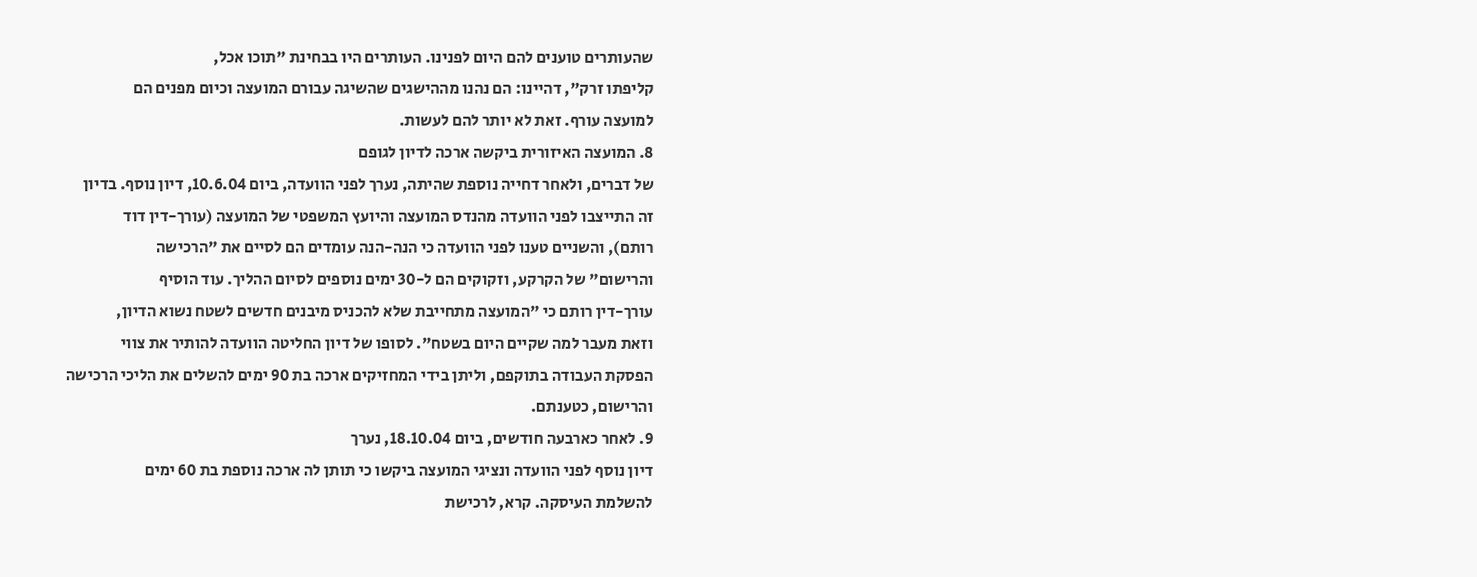שהעותרים טוענים להם היום לפנינו. העותרים היו בבחינת "תוכו אכל,
קליפתו זרק", דהיינו: הם נהנו מההישגים שהשיגה עבורם המועצה וכיום מפנים הם
למועצה עורף. זאת לא יותר להם לעשות.
8. המועצה האיזורית ביקשה ארכה לדיון לגופם
של דברים, ולאחר דחייה נוספת שהיתה, נערך לפני הוועדה, ביום 10.6.04, דיון נוסף. בדיון
זה התייצבו לפני הוועדה מהנדס המועצה והיועץ המשפטי של המועצה (עורך-דין דוד
רותם), והשניים טענו לפני הוועדה כי הנה-הנה עומדים הם לסיים את "הרכישה
והרישום" של הקרקע, וזקוקים הם ל-30 ימים נוספים לסיום ההליך. עוד הוסיף
עורך-דין רותם כי "המועצה מתחייבת שלא להכניס מיבנים חדשים לשטח נשוא הדיון,
וזאת מעבר למה שקיים היום בשטח". לסופו של דיון החליטה הוועדה להותיר את צווי
הפסקת העבודה בתוקפם, וליתן בידי המחזיקים ארכה בת 90 ימים להשלים את הליכי הרכישה
והרישום, כטענתם.
9. לאחר כארבעה חודשים, ביום 18.10.04, נערך
דיון נוסף לפני הוועדה ונציגי המועצה ביקשו כי תותן לה ארכה נוספת בת 60 ימים
להשלמת העיסקה. קרא, לרכישת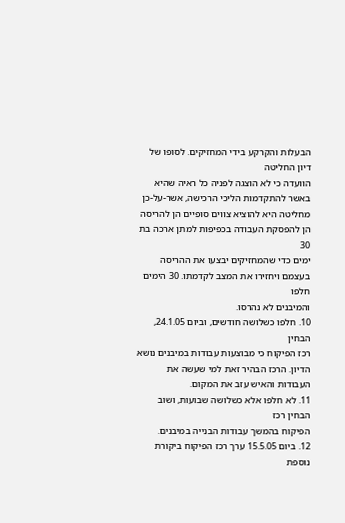הבעלות והקרקע בידי המחזיקים. לסופו של דיון החליטה
הוועדה כי לא הוצגה לפניה כל ראיה שהיא באשר להתקדמות הליכי הרכישה, אשר-על-כן
מחליטה היא להוציא צווים סופיים הן להריסה הן להפסקת העבודה בכפיפות למתן ארכה בת 30
ימים כדי שהמחזיקים יבצעו את ההריסה בעצמם ויחזירו את המצב לקדמתו. 30 הימים חלפו
והמיבנים לא נהרסו.
10. חלפו כשלושה חודשים, וביום 24.1.05, הבחין
רכז הפיקוח כי מבוצעות עבודות במיבנים נושא הדיון. הרכז הבהיר זאת למי שעשה את
העבודות והאיש עזב את המקום.
11. לא חלפו אלא כשלושה שבועות, ושוב הבחין רכז
הפיקוח בהמשך עבודות הבנייה במיבנים.
12. ביום 15.5.05 ערך רכז הפיקוח ביקורת נוספת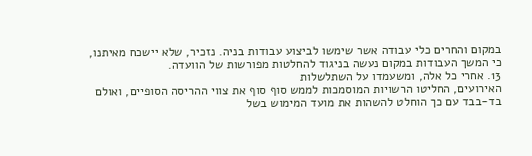במקום והחרים כלי עבודה אשר שימשו לביצוע עבודות בניה. נזכיר, שלא יישכח מאיתנו,
כי המשך העבודות במקום נעשה בניגוד להחלטות מפורשות של הוועדה.
13. אחרי כל אלה, ומשעמדו על השתלשלות
האירועים, החליטו הרשויות המוסמכות לממש סוף סוף את צווי ההריסה הסופיים, ואולם
בד-בבד עם כך הוחלט להשהות את מועד המימוש בשל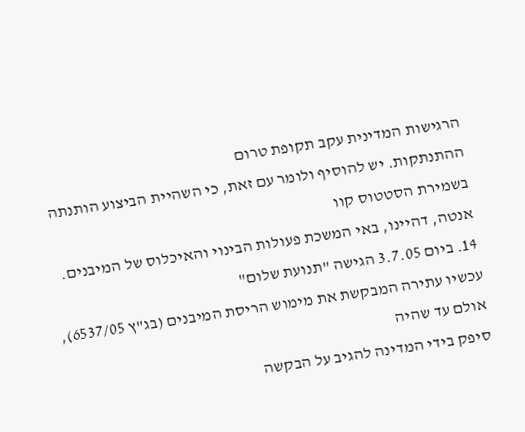הרגישות המדינית עקב תקופת טרום
ההתנתקות. יש להוסיף ולומר עם זאת, כי השהיית הביצוע הותנתה בשמירת הסטטוס קוו
אנטה, דהיינו, באי המשכת פעולות הבינוי והאיכלוס של המיבנים.
14. ביום 3.7.05 הגישה "תנועת שלום"
עכשיו עתירה המבקשת את מימוש הריסת המיבנים (בג"ץ 6537/05), אולם עד שהיה
סיפק בידי המדינה להגיב על הבקשה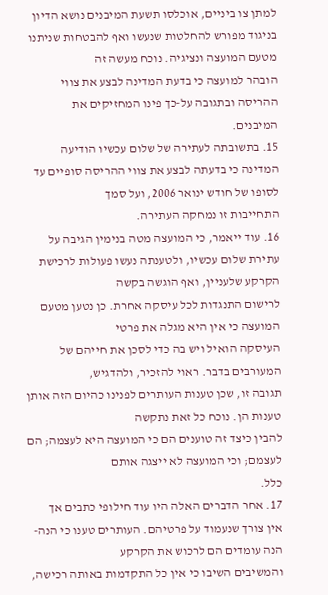למתן צו ביניים, אוכלסו תשעת המיבנים נושא הדיון
בניגוד מפורש להחלטות שנעשו ואף להבטחות שניתנו מטעם המועצה ונציגיה. נוכח מעשה זה
הובהר למועצה כי בדעת המדינה לבצע את צווי ההריסה ובתגובה על-כך פינו המחזיקים את
המיבנים.
15. בתשובתה לעתירה של שלום עכשיו הודיעה
המדינה כי בדעתה לבצע את צווי ההריסה סופיים עד לסופו של חודש ינואר 2006, ועל סמך
התחייבות זו נמחקה העתירה.
16. עוד ייאמר, כי המועצה מטה בנימין הגיבה על
עתירת שלום עכשיו, ולטענתה נעשו פעולות לרכישת הקרקע שלעניין, ואף הוגשה בקשה
לרישום התנגדות לכל עיסקה אחרת. כן נטען מטעם המועצה כי אין היא מגלה את פרטי
העיסקה הואיל ויש בה כדי לסכן את חייהם של המעורבים בדבר. ראוי להזכיר, ולהדגיש,
תגובה זו, שכן טענות העותרים לפנינו כהיום הזה אותן טענות הן. נוכח כל זאת נתקשה
להבין כיצד זה טוענים הם כי המועצה היא לעצמה; הם לעצמם; וכי המועצה לא ייצגה אותם
כלל.
17. אחר הדברים האלה היו עוד חילופי כתבים אך
אין צורך שנעמוד על פרטיהם. העותרים טענו כי הנה-הנה עומדים הם לרכוש את הקרקע
והמשיבים השיבו כי אין כל התקדמות באותה רכישה,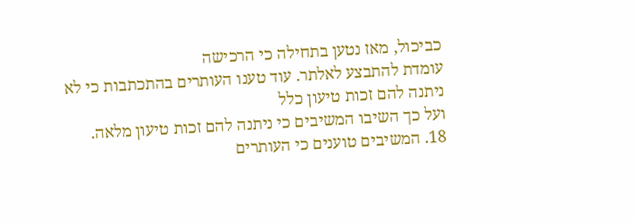כביכול, מאז נטען בתחילה כי הרכישה
עומדת להתבצע לאלתר. עוד טענו העותרים בהתכתבות כי לא ניתנה להם זכות טיעון כלל
ועל כך השיבו המשיבים כי ניתנה להם זכות טיעון מלאה.
18. המשיבים טוענים כי העותרים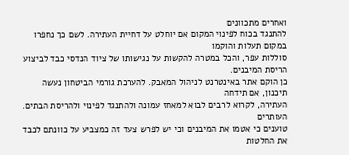ואחרים מתכוונים
להתנגד בכוח לפינוי המקום אם יוחלט על דחיית העתירה. לשם כך נחפרו במקום תעלות והוקמו
סוללות עפר, והכל במטרה להקשות על נגישותו של ציוד הנדסי כבד לביצוע הריסת המיבנים.
כן הוקם אתר באינטרנט לניהול המאבק. להערכת גורמי הביטחון נעשה תיכנון, אם תידחה
העתירה, לקרוא לרבים לבוא למאחז עמונה ולהתנגד לפינוי ולהריסת הבתים. העותרים
טוענים כי אטמו את המיבנים וכי יש לפרש צעד זה כמצביע על כוונתם לכבד את החלטות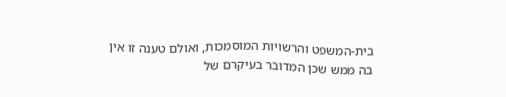בית-המשפט והרשויות המוסמכות, ואולם טענה זו אין בה ממש שכן המדובר בעיקרם של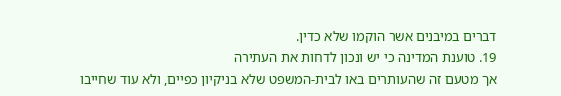דברים במיבנים אשר הוקמו שלא כדין.
19. טוענת המדינה כי יש ונכון לדחות את העתירה
אך מטעם זה שהעותרים באו לבית-המשפט שלא בניקיון כפיים, ולא עוד שחייבו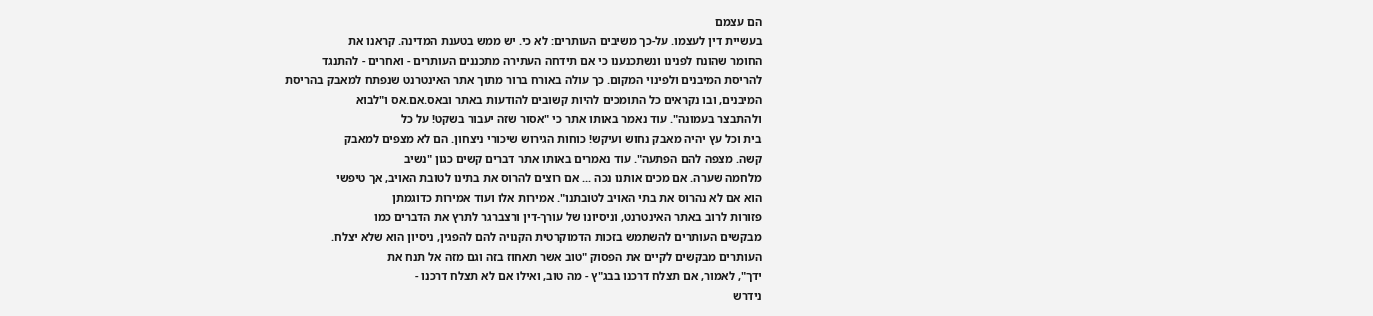הם עצמם
בעשיית דין לעצמו. על-כך משיבים העותרים: לא כי. יש ממש בטענת המדינה. קראנו את
החומר שהונח לפנינו ונשתכנענו כי אם תידחה העתירה מתכננים העותרים - ואחרים - להתנגד
להריסת המיבנים ולפינוי המקום. כך עולה באורח ברור מתוך אתר האינטרנט שנפתח למאבק בהריסת
המיבנים, ובו נקראים כל התומכים להיות קשובים להודעות באתר ובאס.אם.אס ו"לבוא
ולהתבצר בעמונה". עוד נאמר באותו אתר כי "אסור שזה יעבור בשקט! על כל
בית וכל עץ יהיה מאבק נחוש ועיקש! כוחות הגירוש שיכורי ניצחון. הם לא מצפים למאבק
קשה. מצפה להם הפתעה". עוד נאמרים באותו אתר דברים קשים כגון "נשיב
מלחמה שערה. אם מכים אותנו נכה ... אם רוצים להרוס את בתינו לטובת האויב, אך טיפשי
הוא אם לא נהרוס את בתי האויב לטובתנו". אמירות אלו ועוד אמירות כדוגמתן
פזורות לרוב באתר האינטרנט, וניסיונו של עורך-דין ורצברגר לתרץ את הדברים כמו
מבקשים העותרים להשתמש בזכות הדמוקרטית הקנויה להם להפגין, ניסיון הוא שלא יצלח.
העותרים מבקשים לקיים את הפסוק "טוב אשר תאחוז בזה וגם מזה אל תנח את
ידך", לאמור, אם תצלח דרכנו בבג"ץ - מה טוב, ואילו אם לא תצלח דרכנו -
נידרש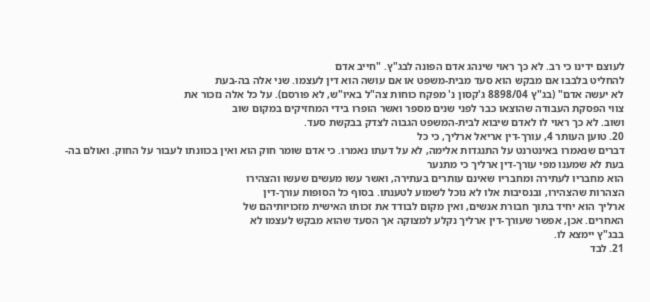לעוצם ידינו כי רב. לא כך ראוי שינהג אדם הפונה לבג"ץ. "חייב אדם
להחליט בלבבו אם מבקש הוא סעד מבית-משפט או אם עושה הוא דין לעצמו. שני אלה בה-בעת
לא יעשה אדם" (בג"ץ 8898/04 ג'קסון נ' מפקח כוחות צה"ל באיו"ש, לא פורסם). על כל אלה נזכור את
צווי הפסקת העבודה שהוצאו כבר לפני שנים מספר ואשר הופרו בידי המחזיקים במקום שוב
ושוב. לא כך ראוי לו לאדם שיבוא לבית-המשפט הגבוה לצדק בבקשת סעד.
20. טוען העותר 4, עורך-דין אריאל ארליך, כי כל
דברים שנאמרו באינטרנט על התנגדות אלימה, לא על דעתו נאמרו. כי אדם שומר חוק הוא ואין בכוונתו לעבור על החוק. ואולם בה-בעת לא שמענו מפי עורך-דין ארליך כי מתנער
הוא מחבריו לעתירה ומחבריו שאינם עותרים בעתירה, ואשר עשו מעשים שעשו והצהירו
הצהרות שהצהירו, ובנסיבות אלו לא נוכל לשמוע לטענתו. בסוף כל הסופות עורך-דין
ארליך הוא יחיד בתוך חבורת אנשים, ואין מקום לבודד את זכותו האישית מזכויותיהם של
האחרים. אכן, אפשר שעורך-דין ארליך נקלע למצוקה אך הסעד שהוא מבקש לעצמו לא
בבג"ץ יימצא לו.
21. לבד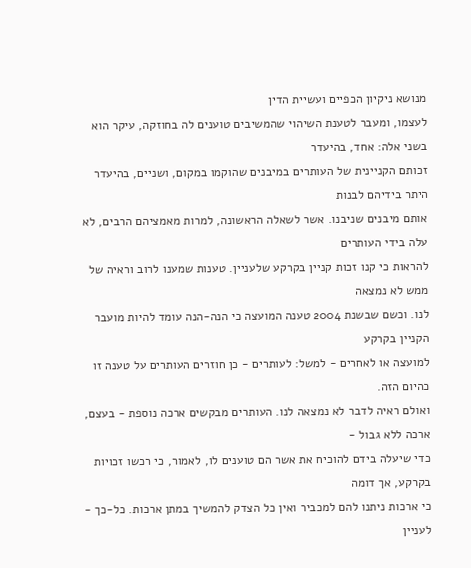מנושא ניקיון הכפיים ועשיית הדין
לעצמו, ומעבר לטענת השיהוי שהמשיבים טוענים לה בחוזקה, עיקר הוא בשני אלה: אחד, בהיעדר
זכותם הקניינית של העותרים במיבנים שהוקמו במקום, ושניים, בהיעדר היתר בידיהם לבנות
אותם מיבנים שניבנו. אשר לשאלה הראשונה, למרות מאמציהם הרבים, לא עלה בידי העותרים
להראות כי קנו זכות קניין בקרקע שלעניין. טענות שמענו לרוב וראיה של ממש לא נמצאה
לנו. וכשם שבשנת 2004 טענה המועצה כי הנה-הנה עומד להיות מועבר הקניין בקרקע
למועצה או לאחרים - למשל: לעותרים - כן חוזרים העותרים על טענה זו כהיום הזה.
ואולם ראיה לדבר לא נמצאה לנו. העותרים מבקשים ארכה נוספת - בעצם, ארכה ללא גבול -
כדי שיעלה בידם להוכיח את אשר הם טוענים לו, לאמור, כי רכשו זכויות בקרקע, אך דומה
כי ארכות ניתנו להם למכביר ואין כל הצדק להמשיך במתן ארכות. כל-כך - לעניין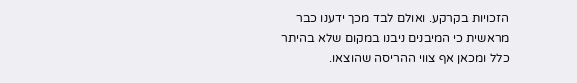הזכויות בקרקע. ואולם לבד מכך ידענו כבר מראשית כי המיבנים ניבנו במקום שלא בהיתר
כלל ומכאן אף צווי ההריסה שהוצאו.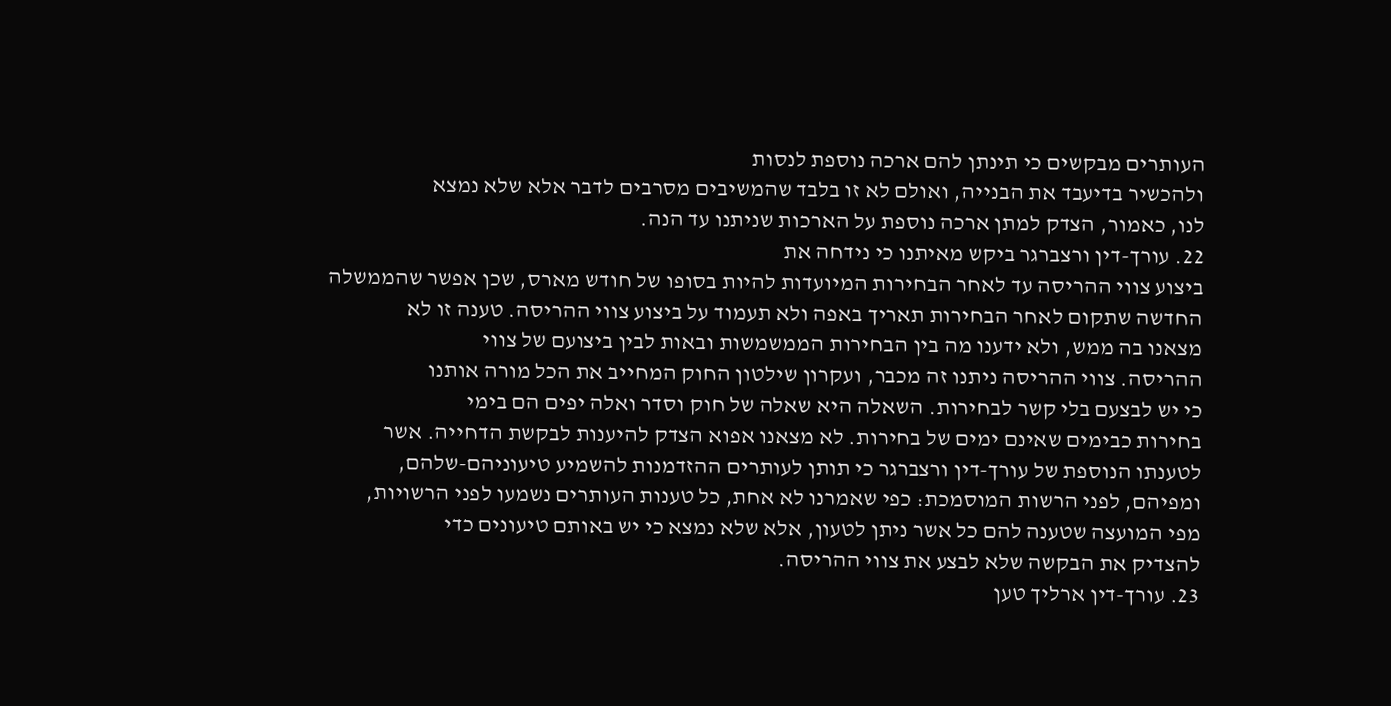העותרים מבקשים כי תינתן להם ארכה נוספת לנסות
ולהכשיר בדיעבד את הבנייה, ואולם לא זו בלבד שהמשיבים מסרבים לדבר אלא שלא נמצא
לנו, כאמור, הצדק למתן ארכה נוספת על הארכות שניתנו עד הנה.
22. עורך-דין ורצברגר ביקש מאיתנו כי נידחה את
ביצוע צווי ההריסה עד לאחר הבחירות המיועדות להיות בסופו של חודש מארס, שכן אפשר שהממשלה
החדשה שתקום לאחר הבחירות תאריך באפה ולא תעמוד על ביצוע צווי ההריסה. טענה זו לא
מצאנו בה ממש, ולא ידענו מה בין הבחירות הממשמשות ובאות לבין ביצועם של צווי
ההריסה. צווי ההריסה ניתנו זה מכבר, ועקרון שילטון החוק המחייב את הכל מורה אותנו
כי יש לבצעם בלי קשר לבחירות. השאלה היא שאלה של חוק וסדר ואלה יפים הם בימי
בחירות כבימים שאינם ימים של בחירות. לא מצאנו אפוא הצדק להיענות לבקשת הדחייה. אשר
לטענתו הנוספת של עורך-דין ורצברגר כי תותן לעותרים ההזדמנות להשמיע טיעוניהם-שלהם,
ומפיהם, לפני הרשות המוסמכת: כפי שאמרנו לא אחת, כל טענות העותרים נשמעו לפני הרשויות,
מפי המועצה שטענה להם כל אשר ניתן לטעון, אלא שלא נמצא כי יש באותם טיעונים כדי
להצדיק את הבקשה שלא לבצע את צווי ההריסה.
23. עורך-דין ארליך טען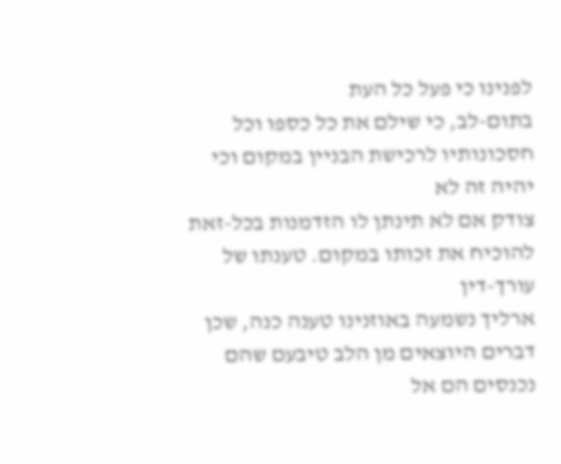לפנינו כי פעל כל העת
בתום-לב, כי שילם את כל כספו וכל חסכונותיו לרכישת הבניין במקום וכי יהיה זה לא
צודק אם לא תינתן לו הזדמנות בכל-זאת להוכיח את זכותו במקום. טענתו של עורך-דין
ארליך נשמעה באוזנינו טענה כנה, שכן דברים היוצאים מן הלב טיבעם שהם נכנסים הם אל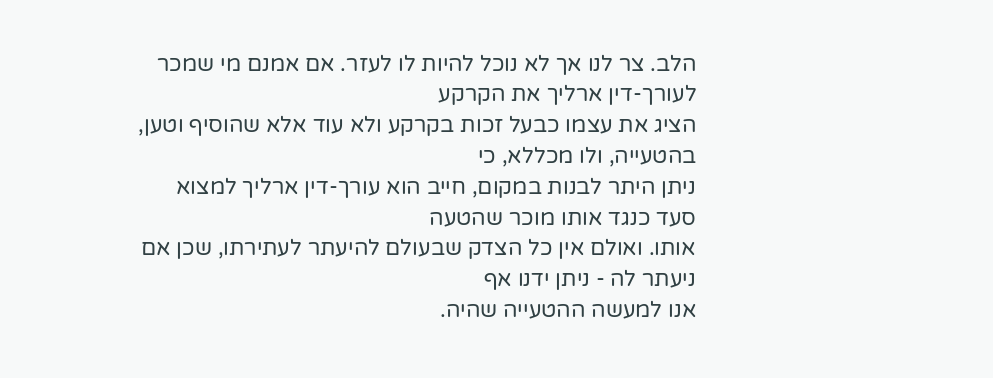הלב. צר לנו אך לא נוכל להיות לו לעזר. אם אמנם מי שמכר לעורך-דין ארליך את הקרקע
הציג את עצמו כבעל זכות בקרקע ולא עוד אלא שהוסיף וטען, בהטעייה, ולו מכללא, כי
ניתן היתר לבנות במקום, חייב הוא עורך-דין ארליך למצוא סעד כנגד אותו מוכר שהטעה
אותו. ואולם אין כל הצדק שבעולם להיעתר לעתירתו, שכן אם ניעתר לה - ניתן ידנו אף
אנו למעשה ההטעייה שהיה.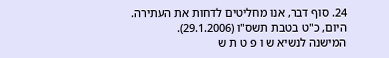24. סוף דבר, אנו מחליטים לדחות את העתירה.
היום, כ"ט בטבת תשס"ו (29.1.2006).
המישנה לנשיא ש ו פ ט ת ש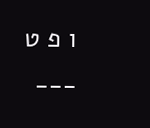ו פ ט
___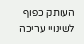העותק כפוף לשינויי עריכה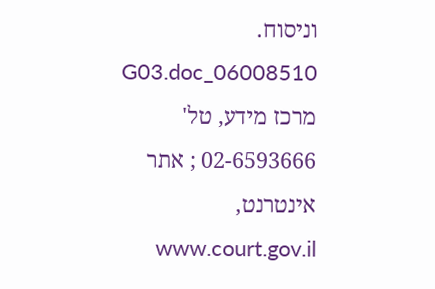וניסוח. 06008510_G03.doc
מרכז מידע, טל' 02-6593666 ; אתר אינטרנט, www.court.gov.il